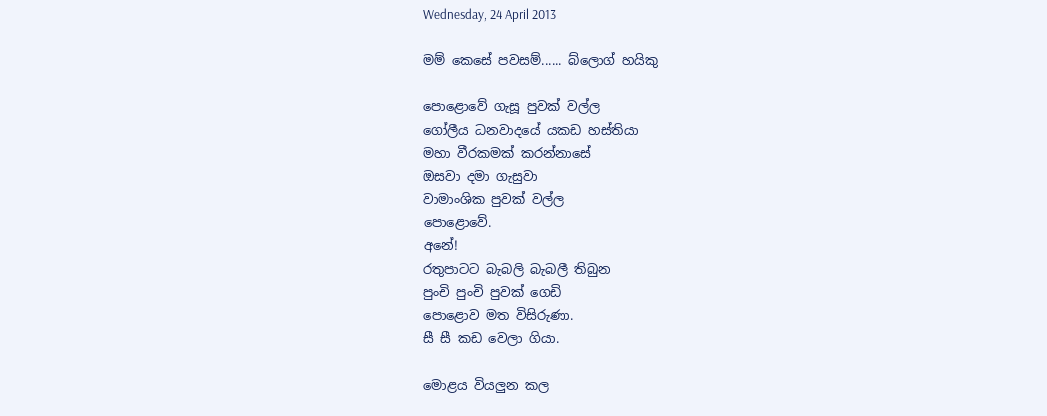Wednesday, 24 April 2013

මම් කෙසේ පවසම්...... බ්ලොග් හයිකු

පොළොවේ ගැසූ පුවක් වල්ල
ගෝලීය ධනවාදයේ යකඩ හස්තියා
මහා වීරකමක් කරන්නාසේ
ඔසවා දමා ගැසුවා
වාමාංශික පුවක් වල්ල
පොළොවේ.
අනේ!
රතුපාටට බැබලි බැබලී තිබුන
පුංචි පුංචි පුවක් ගෙඩි
පොළොව මත විසිරුණා.
සී සී කඩ වෙලා ගියා.

මොළය වියලුන කල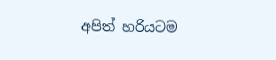අපිත් හරියටම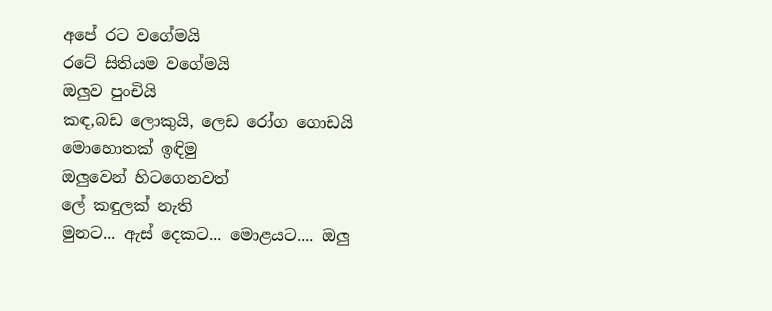අපේ රට වගේමයි
රටේ සිතියම වගේමයි
ඔලුව පුංචියි
කඳ,බඩ ලොකුයි, ලෙඩ රෝග ගොඩයි
මොහොතක් ඉඳිමු
ඔලුවෙන් හිටගෙනවත්
ලේ කඳුලක් නැති
මුනට... ඇස් දෙකට... මොළයට.... ඔලු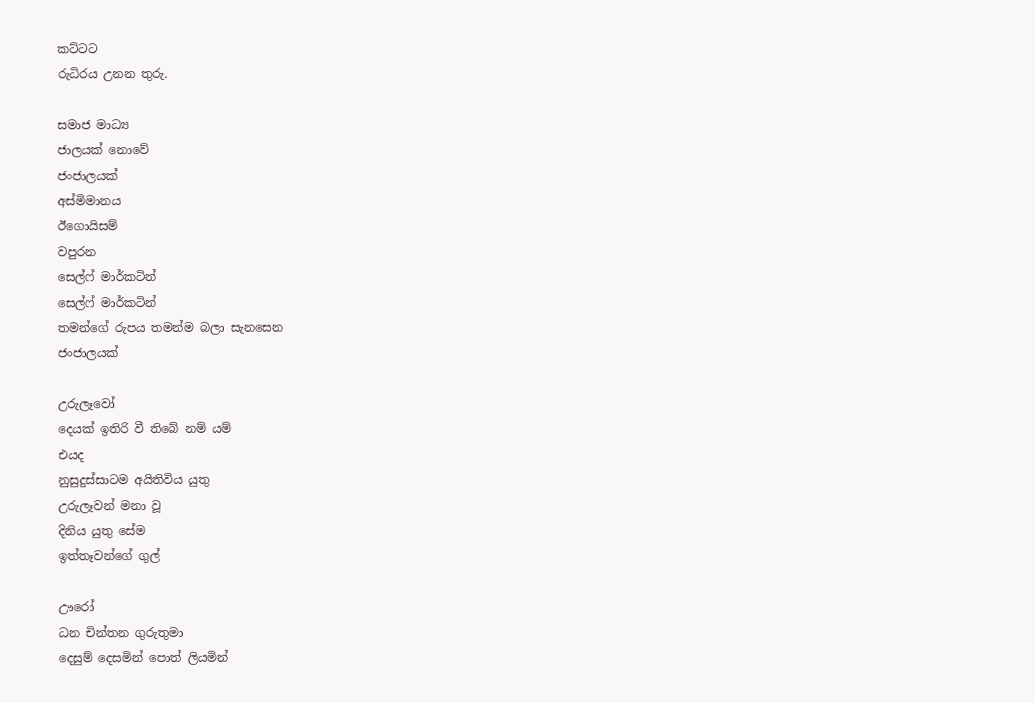කට්ටට
රුධිරය උනන තුරු.

සමාජ මාධ්‍ය
ජාලයක් නොවේ
ජංජාලයක්
අස්මිමානය
ඊගොයිසම්
වපුරන
සෙල්ෆ් මාර්කටින්
සෙල්ෆ් මාර්කටින්
තමන්ගේ රුපය තමන්ම බලා සැනසෙන
ජංජාලයක්

උරුලෑවෝ
දෙයක් ඉතිරි වී තිබේ නම් යම්
එයද
නුසුදුස්සාටම අයිතිවිය යුතු
උරුලෑවන් මනා වූ
දිනිය යුතු සේම
ඉත්තෑවන්ගේ ගුල්

ඌරෝ
ධන චින්තන ගුරුතුමා
දෙසුම් දෙසමින් පොත් ලියමින්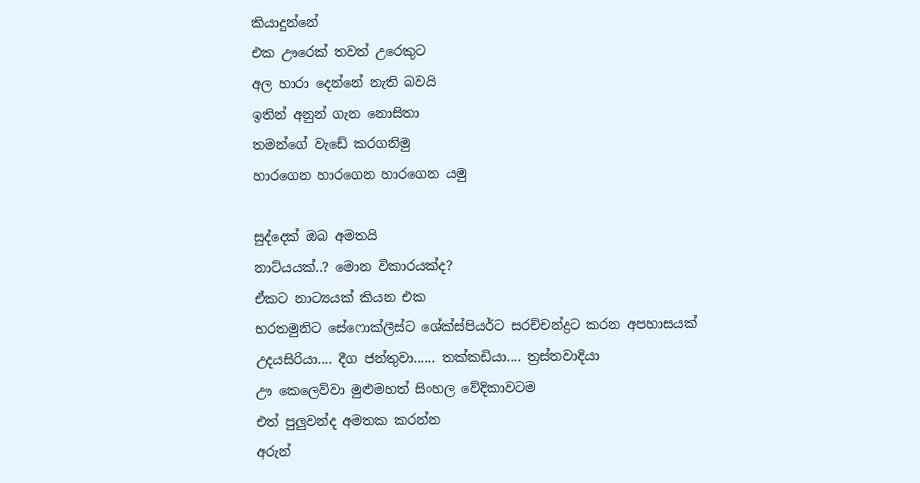කියාදුන්නේ
එක ඌරෙක් තවත් උරෙකුට
අල හාරා දෙන්නේ නැති බවයි
ඉතින් අනුන් ගැන නොසිතා
තමන්ගේ වැඩේ කරගනිමු
හාරගෙන හාරගෙන හාරගෙන යමු

සුද්දෙක් ඔබ අමතයි
නාට්ය‍යක්..? මොන විකාරයක්ද?
ඒකට නාට්‍යයක් කියන එක
භරතමුනිට සේෆොක්ලීස්ට ශේක්ස්පියර්ට සරච්චන්ද්‍රට කරන අපහාසයක්
උදයසිරියා.... දීග ජන්තුවා...... තක්කඩියා.... ත්‍රස්තවාදියා
ඌ කෙලෙව්වා මුළුමහත් සිංහල වේදිකාවටම
එත් පුලුවන්ද අමතක කරන්න
අරුන්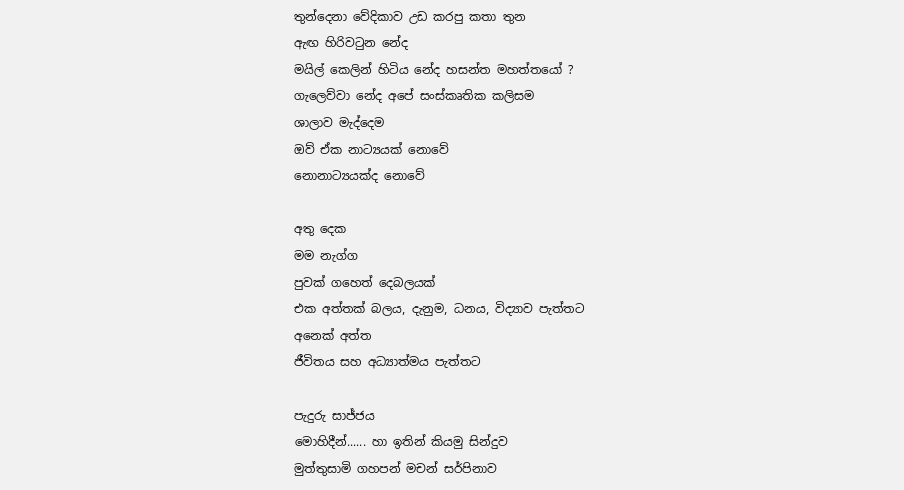තුන්දෙනා වේදිකාව උඩ කරපු කතා තුන
ඇඟ හිරිවටුන නේද
මයිල් කෙලින් හිටිය නේද හසන්ත මහත්තයෝ ?
ගැලෙව්වා නේද අපේ සංස්කෘතික කලිසම
ශාලාව මැද්දෙම
ඔව් ඒක නාට්‍යයක් නොවේ
නොනාට්‍යයක්ද නොවේ

අතු දෙක
මම නැග්ග
පුවක් ගහෙත් දෙබලයක්
එක අත්තක් බලය, දැනුම, ධනය, විද්‍යාව පැත්තට
අනෙක් අත්ත
ජීවිතය සහ අධ්‍යාත්මය පැත්තට

පැදුරු සාජ්ජය
මොහිදීන්...... හා ඉතින් කියමු සින්දුව
මුත්තුසාමි ගහපන් මචන් සර්පිනාව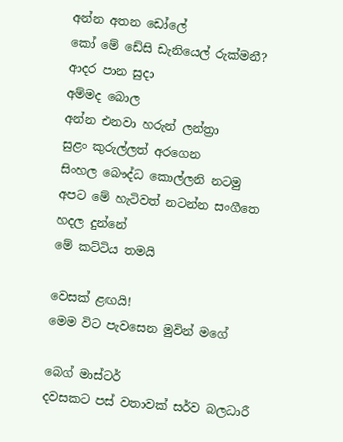අන්න අතන ඩෝලේ
කෝ මේ ඩේසි ඩැනියෙල් රුක්මනී?
ආදර පාන සුදා
අම්මද බොල
අන්න එනවා හරුන් ලන්ත්‍රා
සුළං කුරුල්ලත් අරගෙන
සිංහල බෞද්ධ කොල්ලනි නටමු
අපට මේ හැටිවත් නටන්න සංගීතෙ හදල දුන්නේ
මේ කට්ටිය තමයි

වෙසක් ළඟයි!
මෙම විට පැවසෙන මුවින් මගේ

බෙග් මාස්ටර්
දවසකට පස් වතාවක් සර්ව බලධාරී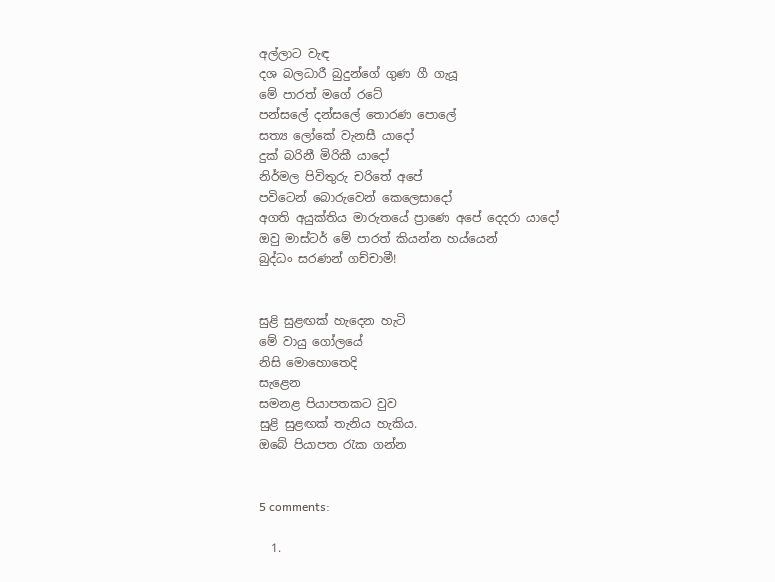අල්ලාට වැඳ
දශ බලධාරී බුදුන්ගේ ගුණ ගී ගැයූ
මේ පාරත් මගේ රටේ
පන්සලේ දන්සලේ තොරණ පොලේ
සත්‍ය ලෝකේ වැනසී යාදෝ
දුක් බරිනී මිරිකී යාදෝ
නිර්මල පිවිතුරු චරිතේ අපේ
පවිටෙන් බොරුවෙන් කෙලෙසාදෝ
අගති අයුක්තිය මාරුතයේ ප්‍රාණෙ අපේ දෙදරා යාදෝ
ඔවු මාස්ටර් මේ පාරත් කියන්න හය්යෙන්
බුද්ධං සරණන් ගච්චාමී!


සුළි සුළඟක් හැදෙන හැටි
මේ වායු ගෝලයේ
නිසි මොහොතෙදි
සැළෙන
සමනළ පියාපතකට වුව
සුළි සුළඟක් තැනිය හැකිය.
ඔබේ පියාපත රැක ගන්න


5 comments:

  1.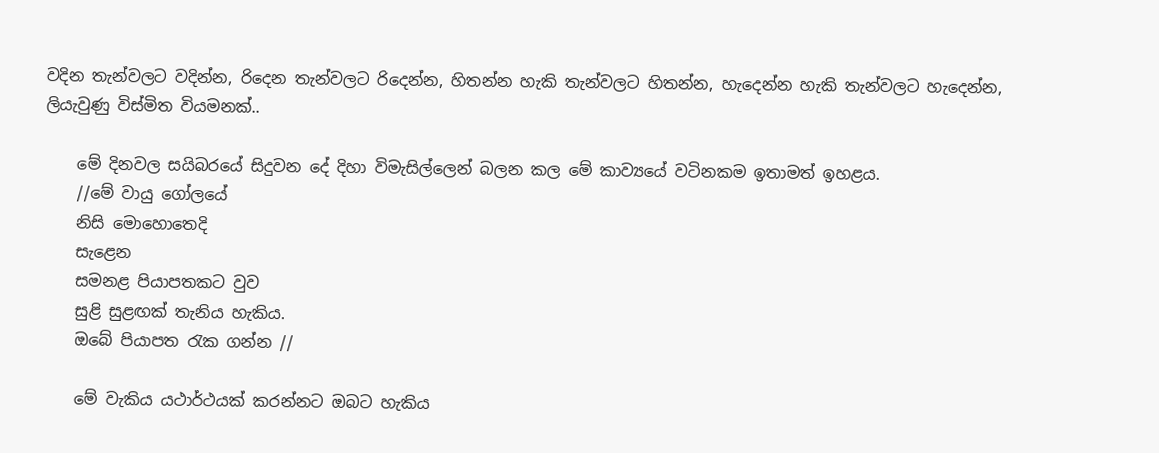වදින තැන්වලට වදින්න, රිදෙන තැන්වලට රිදෙන්න, හිතන්න හැකි තැන්වලට හිතන්න, හැදෙන්න හැකි තැන්වලට හැදෙන්න, ලියැවුණු විස්මිත වියමනක්..

    මේ දිනවල සයිබරයේ සිදුවන දේ දිහා විමැසිල්ලෙන් බලන කල මේ කාව්‍යයේ වටිනකම ඉතාමත් ඉහළය.
    //මේ වායු ගෝලයේ
    නිසි මොහොතෙදි
    සැළෙන
    සමනළ පියාපතකට වුව
    සුළි සුළඟක් තැනිය හැකිය.
    ඔබේ පියාපත රැක ගන්න //

    මේ වැකිය යථාර්ථයක් කරන්නට ඔබට හැකිය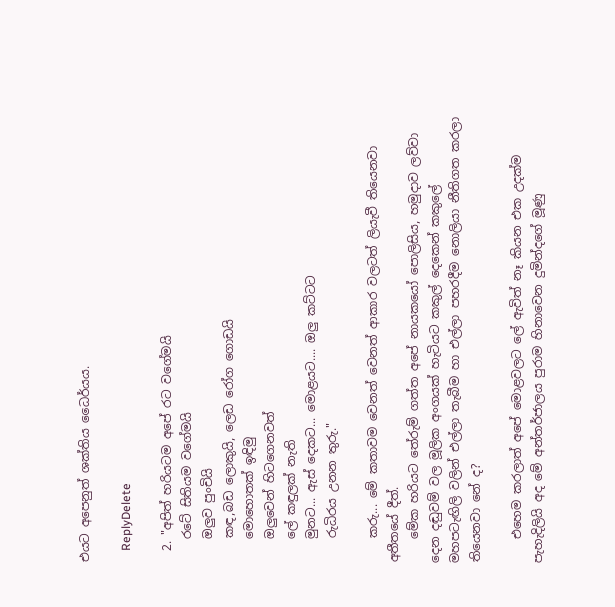එයට අපෙනුත් ශක්තිය ධෛර්යය.

    ReplyDelete

  2. "අපිත් හරියටම අපේ රට වගේමයි
    රටේ සිතියම වගේමයි
    ඔලුව පුංචියි
    කඳ,බඩ ලොකුයි, ලෙඩ රෝග ගොඩයි
    මොහොතක් ඉඳිමු
    ඔලුවෙන් හිටගෙනවත්
    ලේ කඳුලක් නැති
    මුනට... ඇස් දෙකට... මොළයට.... ඔලු කට්ටට
    රුධිරය උනන තුරු."

    කරු... මේ කතාවම වෙනත් වෙනත් ආකාර වලටත් ලියැවී තියෙනවා අතීතයේ දීත්.
    මේක හරියට තේරුම් ගත්ත අපේ නායකයෝ පොලිසිය, හමුදාව ලව්වා දෙන දඬුවම් වල මූලික අංගයක් හැටියට කකුල් දෙකෙන් කකුලේ මහපටැඟිලි වලින් එල්ලා තැබීම හා එල්ලා පහරදීම නොලියා නීතිගත කරලා තියෙනවා නේ ද?

    එහෙම කරලාත් අපේ මොළවලට ලේ ඇවිත් නෑ කියන එක උදක්ම පැහැදිලියි අද මේ අන්තර්ජාලය පුරාම හිනාවෙන දුමින්දගේ මූණු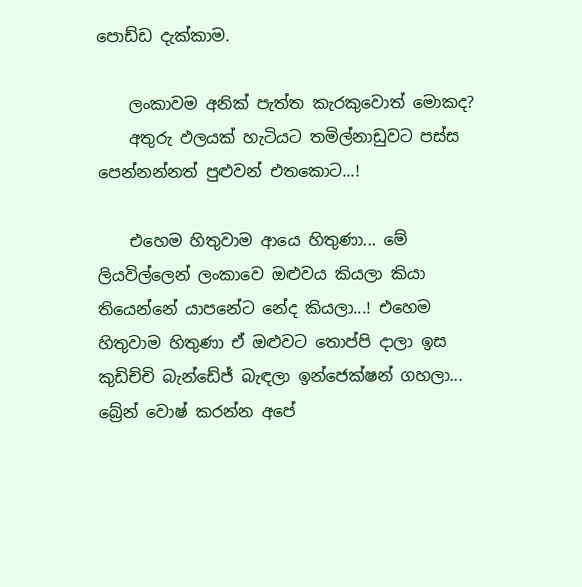පොඩ්ඩ දැක්කාම.

    ලංකාවම අනික් පැත්ත කැරකුවොත් මොකද?
    අතුරු ඵලයක් හැටියට තමිල්නාඩුවට පස්ස පෙන්නන්නත් පුළුවන් එතකොට...!

    එහෙම හිතුවාම ආයෙ හිතුණා... මේ ලියවිල්ලෙන් ලංකාවෙ ඔළුවය කියලා කියා තියෙන්නේ යාපනේට නේද කියලා...! එහෙම හිතුවාම හිතුණා ඒ ඔළුවට තොප්පි දාලා ඉස කුඩිච්චි බැන්ඩේජ් බැඳලා ඉන්ජෙක්ෂන් ගහලා... බ්‍රේන් වොෂ් කරන්න අපේ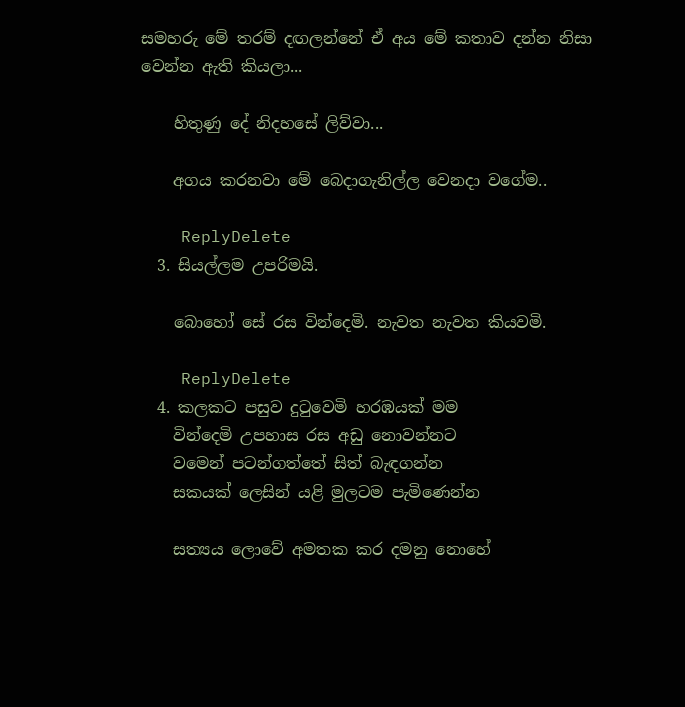සමහරු මේ තරම් දඟලන්නේ ඒ අය මේ කතාව දන්න නිසා වෙන්න ඇති කියලා...

    හිතුණු දේ නිදහසේ ලිව්වා...

    අගය කරනවා මේ බෙදාගැනිල්ල වෙනදා වගේම..

    ReplyDelete
  3. සියල්ලම උපරිමයි.

    බොහෝ සේ රස වින්දෙමි. නැවත නැවත කියවමි.

    ReplyDelete
  4. කලකට පසුව දුටුවෙමි හරඹයක් මම
    වින්දෙමි උපහාස රස අඩු නොවන්නට
    වමෙන් පටන්ගත්තේ සිත් බැඳගන්න
    සකයක් ලෙසින් යළි මුලටම පැමිණෙන්න

    සත්‍යය ලොවේ අමතක කර දමනු නොහේ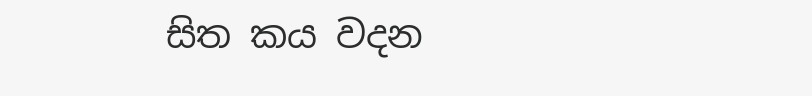සිත කය වදන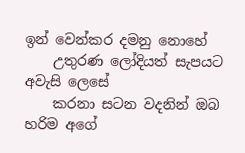ඉන් වෙන්කර දමනු නොහේ
    උතුරණ ලෝදියත් සැපයට අවැසි ලෙසේ
    කරනා සටන වදනින් ඔබ හරිම අගේ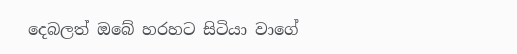දෙබලත් ඔබේ හරහට සිටියා වාගේ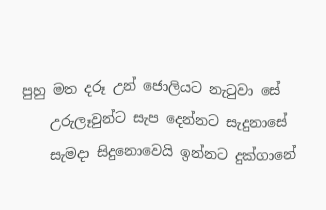පුහු මත දරූ උන් ජොලියට නැටුවා සේ
    උරුලෑවුන්ට සැප දෙන්නට සැදුනාසේ
    සැමදා සිදුනොවෙයි ඉන්නට දුක්ගානේ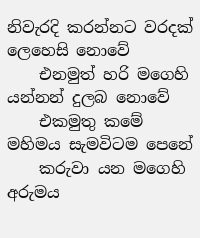නිවැරදි කරන්නට වරදක් ලෙහෙසි නොවේ
    එනමුත් හරි මගෙහි යන්නන් දුලබ නොවේ
    එකමුතු කමේ මහිමය සැමවිටම පෙනේ
    කරුවා යන මගෙහි අරුමය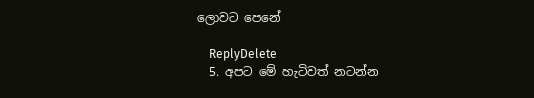ලොවට පෙනේ

    ReplyDelete
  5. අපට මේ හැටිවත් නටන්න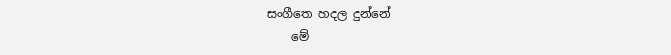සංගීතෙ හදල දුන්නේ
    මේ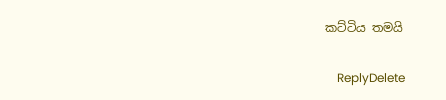කට්ටිය තමයි

    ReplyDelete